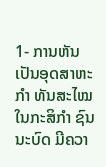1- ການຫັນເປັນອຸດສາຫະກຳ ທັນສະໄໝ ໃນກະສິກຳ ຊົນນະບົດ ມີຄວາ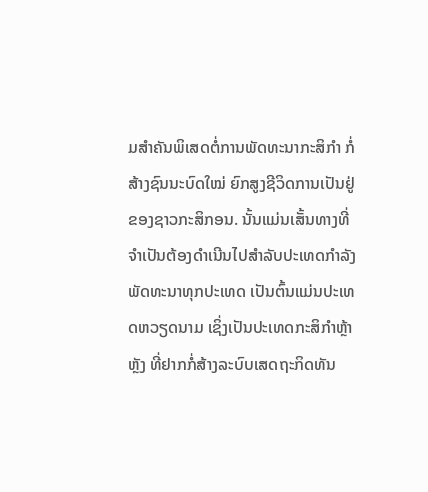ມສຳຄັນພິເສດຕໍ່ການພັດທະນາກະສິກຳ ກໍ່ສ້າງຊົນນະບົດໃໝ່ ຍົກສູງຊີວິດການເປັນຢູ່ຂອງຊາວກະສິກອນ. ນັ້ນແມ່ນເສັ້ນທາງທີ່ຈຳເປັນຕ້ອງດຳເນີນໄປສຳລັບປະເທດກຳລັງພັດທະນາທຸກປະເທດ ເປັນຕົ້ນແມ່ນປະເທດຫວຽດນາມ ເຊິ່ງເປັນປະເທດກະສິກຳຫຼ້າຫຼັງ ທີ່ຢາກກໍ່ສ້າງລະບົບເສດຖະກິດທັນ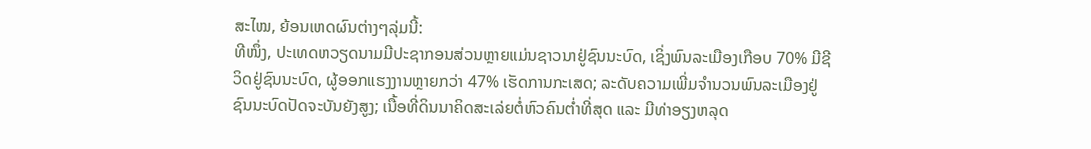ສະໄໝ, ຍ້ອນເຫດຜົນຕ່າງໆລຸ່ມນີ້:
ທີໜຶ່ງ, ປະເທດຫວຽດນາມມີປະຊາກອນສ່ວນຫຼາຍແມ່ນຊາວນາຢູ່ຊົນນະບົດ, ເຊິ່ງພົນລະເມືອງເກືອບ 70% ມີຊີວິດຢູ່ຊົນນະບົດ, ຜູ້ອອກແຮງງານຫຼາຍກວ່າ 47% ເຮັດການກະເສດ; ລະດັບຄວາມເພີ່ມຈຳນວນພົນລະເມືອງຢູ່ຊົນນະບົດປັດຈະບັນຍັງສູງ; ເນື້ອທີ່ດິນນາຄິດສະເລ່ຍຕໍ່ຫົວຄົນຕ່ຳທີ່ສຸດ ແລະ ມີທ່າອຽງຫລຸດ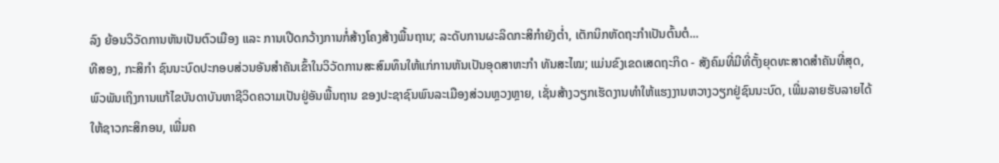ລົງ ຍ້ອນວິວັດການຫັນເປັນຕົວເມືອງ ແລະ ການເປີດກວ້າງການກໍ່ສ້າງໂຄງສ້າງພື້ນຖານ; ລະດັບການຜະລິດກະສິກຳຍັງຕ່ຳ, ເຕັກນິກຫັດຖະກຳເປັນຕົ້ນຕໍ...
ທີສອງ, ກະສິກຳ ຊົນນະບົດປະກອບສ່ວນອັນສຳຄັນເຂົ້າໃນວິວັດການສະສົມທຶນໃຫ້ແກ່ການຫັນເປັນອຸດສາຫະກຳ ທັນສະໄໝ; ແມ່ນຂົງເຂດເສດຖະກິດ - ສັງຄົມທີ່ມີທີ່ຕັ້ງຍຸດທະສາດສຳຄັນທີ່ສຸດ, ພົວພັນເຖິງການແກ້ໄຂບັນດາບັນຫາຊີວິດຄວາມເປັນຢູ່ອັນພື້ນຖານ ຂອງປະຊາຊົນພົນລະເມືອງສ່ວນຫຼວງຫຼາຍ, ເຊັ່ນສ້າງວຽກເຮັດງານທຳໃຫ້ແຮງງານຫວາງວຽກຢູ່ຊົນນະບົດ, ເພີ່ມລາຍຮັບລາຍໄດ້ໃຫ້ຊາວກະສິກອນ, ເພີ່ມຄ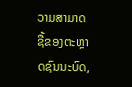ວາມສາມາດຊື້ຂອງຕະຫຼາດຊົນນະບົດ,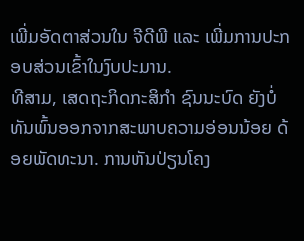ເພີ່ມອັດຕາສ່ວນໃນ ຈີດີພີ ແລະ ເພີ່ມການປະກອບສ່ວນເຂົ້າໃນງົບປະມານ.
ທີສາມ, ເສດຖະກິດກະສິກຳ ຊົນນະບົດ ຍັງບໍ່ທັນພົ້ນອອກຈາກສະພາບຄວາມອ່ອນນ້ອຍ ດ້ອຍພັດທະນາ. ການຫັນປ່ຽນໂຄງ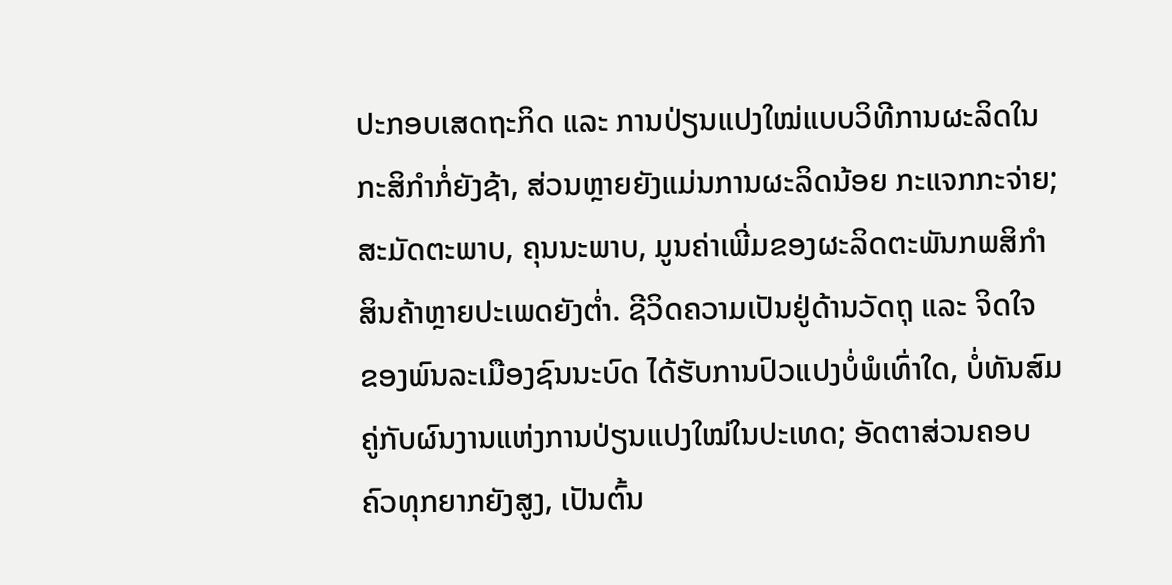ປະກອບເສດຖະກິດ ແລະ ການປ່ຽນແປງໃໝ່ແບບວິທີການຜະລິດໃນກະສິກຳກໍ່ຍັງຊ້າ, ສ່ວນຫຼາຍຍັງແມ່ນການຜະລິດນ້ອຍ ກະແຈກກະຈ່າຍ; ສະມັດຕະພາບ, ຄຸນນະພາບ, ມູນຄ່າເພີ່ມຂອງຜະລິດຕະພັນກພສິກຳສິນຄ້າຫຼາຍປະເພດຍັງຕ່ຳ. ຊີວິດຄວາມເປັນຢູ່ດ້ານວັດຖຸ ແລະ ຈິດໃຈ ຂອງພົນລະເມືອງຊົນນະບົດ ໄດ້ຮັບການປົວແປງບໍ່ພໍເທົ່າໃດ, ບໍ່ທັນສົມຄູ່ກັບຜົນງານແຫ່ງການປ່ຽນແປງໃໝ່ໃນປະເທດ; ອັດຕາສ່ວນຄອບຄົວທຸກຍາກຍັງສູງ, ເປັນຕົ້ນ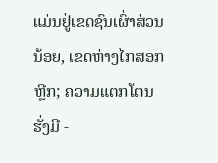ແມ່ນຢູ່ເຂດຊົນເຜົ່າສ່ວນນ້ອຍ, ເຂດຫ່າງໄກສອກຫຼີກ; ຄວາມແຕກໂຕນຮັ່ງມີ -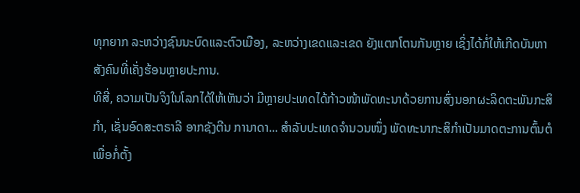ທຸກຍາກ ລະຫວ່າງຊົນນະບົດແລະຕົວເມືອງ, ລະຫວ່າງເຂດແລະເຂດ ຍັງແຕກໂຕນກັນຫຼາຍ ເຊິ່ງໄດ້ກໍ່ໃຫ້ເກີດບັນຫາສັງຄົນທີ່ເຄັ່ງຮ້ອນຫຼາຍປະການ.
ທີສີ່, ຄວາມເປັນຈິງໃນໂລກໄດ້ໃຫ້ເຫັນວ່າ ມີຫຼາຍປະເທດໄດ້ກ້າວໜ້າພັດທະນາດ້ວຍການສົ່ງນອກຜະລິດຕະພັນກະສິກຳ, ເຊັ່ນອົດສະຕຣາລີ ອາກຊັງຕີນ ການາດາ... ສຳລັບປະເທດຈຳນວນໜຶ່ງ ພັດທະນາກະສິກຳເປັນມາດຕະການຕົ້ນຕໍ ເພື່ອກໍ່ຕັ້ງ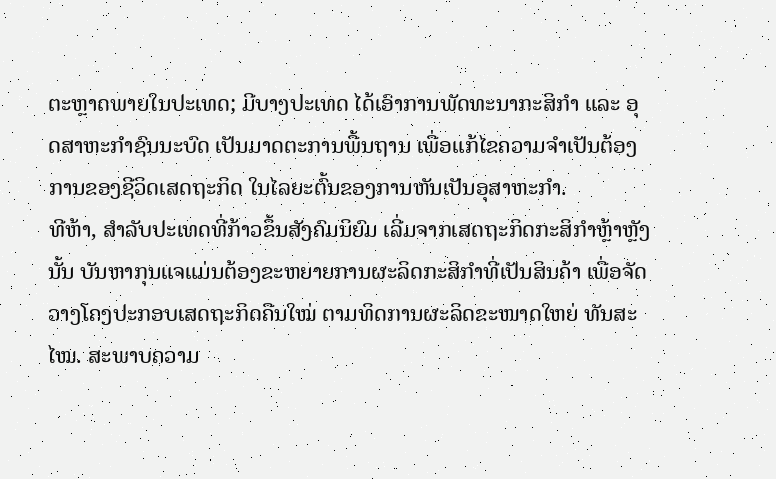ຕະຫຼາດພາຍໃນປະເທດ; ມີບາງປະເທດ ໄດ້ເອົາການພັດທະນາກະສິກຳ ແລະ ອຸດສາຫະກຳຊົນນະບົດ ເປັນມາດຕະການພື້ນຖານ ເພື່ອແກ້ໄຂຄວາມຈຳເປັນຕ້ອງການຂອງຊີວິດເສດຖະກິດ ໃນໄລຍະຕົ້ນຂອງການຫັນເປັນອຸສາຫະກຳ.
ທີຫ້າ, ສຳລັບປະເທດທີ່ກ້າວຂຶ້ນສັງຄົມນິຍົມ ເລີ່ມຈາກເສດຖະກິດກະສິກຳຫຼ້າຫຼັງນັ້ນ ບັນຫາກຸນແຈແມ່ນຕ້ອງຂະຫຍາຍການຜະລິດກະສິກຳທີ່ເປັນສິນຄ້າ ເພື່ອຈັດວາງໂຄງປະກອບເສດຖະກິດຄືນໃໝ່ ຕາມທິດການຜະລິດຂະໜາດໃຫຍ່ ທັນສະໄໝ. ສະພາບຄວາມ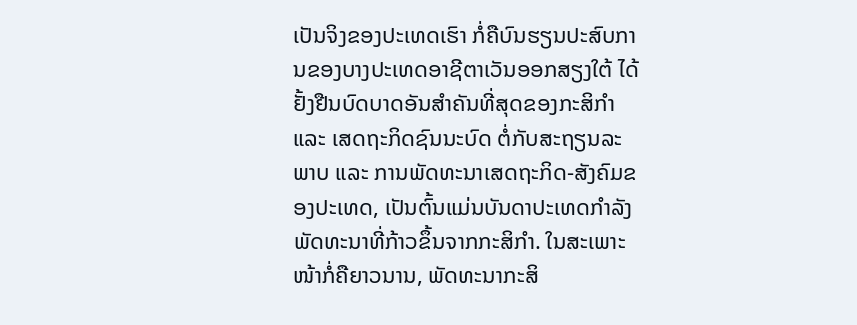ເປັນຈິງຂອງປະເທດເຮົາ ກໍ່ຄືບົນຮຽນປະສົບການຂອງບາງປະເທດອາຊີຕາເວັນອອກສຽງໃຕ້ ໄດ້ຢັ້ງຢືນບົດບາດອັນສຳຄັນທີ່ສຸດຂອງກະສິກຳ ແລະ ເສດຖະກິດຊົນນະບົດ ຕໍ່ກັບສະຖຽນລະພາບ ແລະ ການພັດທະນາເສດຖະກິດ-ສັງຄົມຂອງປະເທດ, ເປັນຕົ້ນແມ່ນບັນດາປະເທດກຳລັງພັດທະນາທີ່ກ້າວຂຶ້ນຈາກກະສິກຳ. ໃນສະເພາະໜ້າກໍ່ຄືຍາວນານ, ພັດທະນາກະສິ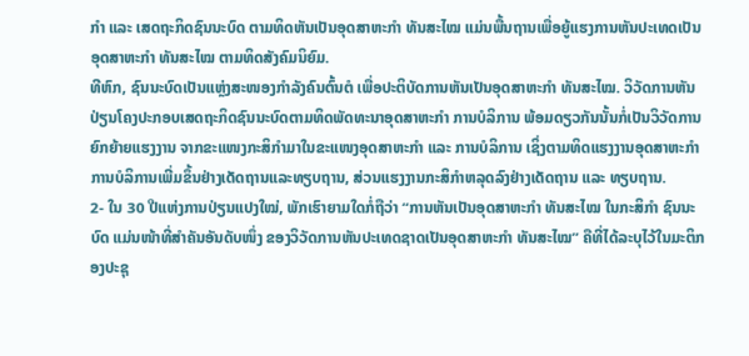ກຳ ແລະ ເສດຖະກິດຊົນນະບົດ ຕາມທິດຫັນເປັນອຸດສາຫະກຳ ທັນສະໄໝ ແມ່ນພື້ນຖານເພື່ອຍູ້ແຮງການຫັນປະເທດເປັນອຸດສາຫະກຳ ທັນສະໄໝ ຕາມທິດສັງຄົມນິຍົມ.
ທີຫົກ, ຊົນນະບົດເປັນແຫຼ່ງສະໜອງກຳລັງຄົນຕົ້ນຕໍ ເພື່ອປະຕິບັດການຫັນເປັນອຸດສາຫະກຳ ທັນສະໄໝ. ວິວັດການຫັນປ່ຽນໂຄງປະກອບເສດຖະກິດຊົນນະບົດຕາມທິດພັດທະນາອຸດສາຫະກຳ ການບໍລິການ ພ້ອມດຽວກັນນັ້ນກໍ່ເປັນວິວັດການຍົກຍ້າຍແຮງງານ ຈາກຂະແໜງກະສິກຳມາໃນຂະແໜງອຸດສາຫະກຳ ແລະ ການບໍລິການ ເຊິ່ງຕາມທິດແຮງງານອຸດສາຫະກຳ ການບໍລິການເພີ່ມຂຶ້ນຢ່າງເດັດຖານແລະທຽບຖານ, ສ່ວນແຮງງານກະສິກຳຫລຸດລົງຢ່າງເດັດຖານ ແລະ ທຽບຖານ.
2- ໃນ 30 ປີແຫ່ງການປ່ຽນແປງໃໝ່, ພັກເຮົາຍາມໃດກໍ່ຖືວ່າ “ການຫັນເປັນອຸດສາຫະກຳ ທັນສະໄໝ ໃນກະສິກຳ ຊົນນະບົດ ແມ່ນໜ້າທີ່ສຳຄັນອັນດັບໜຶ່ງ ຂອງວິວັດການຫັນປະເທດຊາດເປັນອຸດສາຫະກຳ ທັນສະໄໝ” ຄືທີ່ໄດ້ລະບຸໄວ້ໃນມະຕິກອງປະຊຸ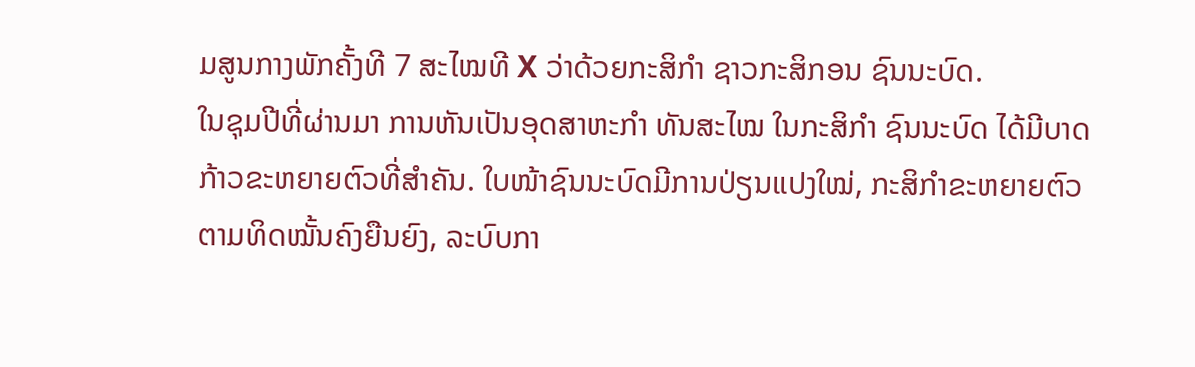ມສູນກາງພັກຄັ້ງທີ 7 ສະໄໝທີ X ວ່າດ້ວຍກະສິກຳ ຊາວກະສິກອນ ຊົນນະບົດ.
ໃນຊຸມປີທີ່ຜ່ານມາ ການຫັນເປັນອຸດສາຫະກຳ ທັນສະໄໝ ໃນກະສິກຳ ຊົນນະບົດ ໄດ້ມີບາດກ້າວຂະຫຍາຍຕົວທີ່ສຳຄັນ. ໃບໜ້າຊົນນະບົດມີການປ່ຽນແປງໃໝ່, ກະສິກຳຂະຫຍາຍຕົວຕາມທິດໝັ້ນຄົງຍືນຍົງ, ລະບົບກາ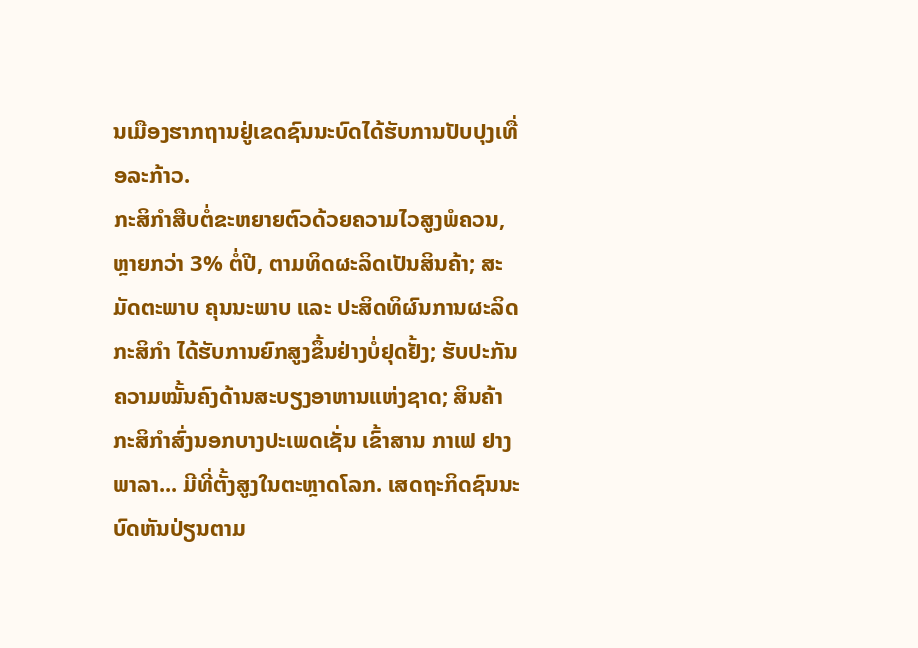ນເມືອງຮາກຖານຢູ່ເຂດຊົນນະບົດໄດ້ຮັບການປັບປຸງເທື່ອລະກ້າວ.
ກະສິກຳສືບຕໍ່ຂະຫຍາຍຕົວດ້ວຍຄວາມໄວສູງພໍຄວນ, ຫຼາຍກວ່າ 3% ຕໍ່ປີ, ຕາມທິດຜະລິດເປັນສິນຄ້າ; ສະມັດຕະພາບ ຄຸນນະພາບ ແລະ ປະສິດທິຜົນການຜະລິດກະສິກຳ ໄດ້ຮັບການຍົກສູງຂຶ້ນຢ່າງບໍ່ຢຸດຢັ້ງ; ຮັບປະກັນຄວາມໝັ້ນຄົງດ້ານສະບຽງອາຫານແຫ່ງຊາດ; ສິນຄ້າກະສິກຳສົ່ງນອກບາງປະເພດເຊັ່ນ ເຂົ້າສານ ກາເຟ ຢາງພາລາ... ມີທີ່ຕັ້ງສູງໃນຕະຫຼາດໂລກ. ເສດຖະກິດຊົນນະບົດຫັນປ່ຽນຕາມ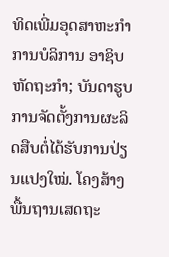ທິດເພີ່ມອຸດສາຫະກຳ ການບໍລິການ ອາຊິບຫັດຖະກຳ; ບັນດາຮູບການຈັດຕັ້ງການຜະລິດສືບຕໍ່ໄດ້ຮັບການປ່ຽນແປງໃໝ່. ໂຄງສ້າງພື້ນຖານເສດຖະ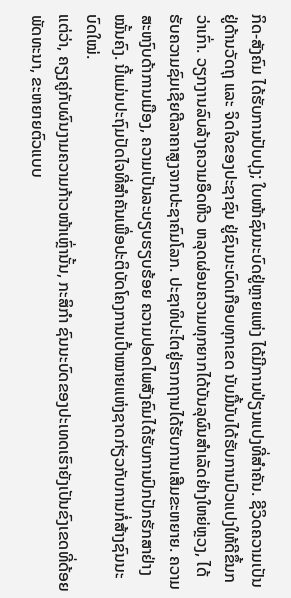ກິດ-ສັງຄົມ ໄດ້ຮັບການປັບປຸງ; ໃບໜ້າຊົນນະບົດຢູ່ຫຼາຍແຫ່ງ ໄດ້ມີການປ່ຽນແປງທີ່ສຳຄັນ. ຊີວິດຄວາມເປັນຢູ່ດ້ານວັດຖຸ ແລະ ຈິດໃຈຂອງປະຊາຊົນ ຢູ່ຊົນນະບົດເກືອບທຸກເຂດ ນັບມື້ນັບໄດ້ຮັບການປົວແປງໃຫ້ດີຂຶ້ນກວ່າເກົ່າ. ວຽກງານລົບລ້າງຄວາມອຶດຫີວ ຫລຸດຜ່ອນຄວາມທຸກຍາກໄດ້ບັນລຸຜົນສຳເລັດຢ່າງໃຫຍ່ຫຼວງ, ໄດ້ຮັບຄວາມຊົມເຊີຍຕີລາຄາສູງຈາກປະຊາຄົມໂລກ. ປະຊາທິປະໄຕຢູ່ຮາກຖານໄດ້ຮັບການເສີມຂະຫຍາຍ. ຄວາມສະຫງົບດ້າການເມືອງ, ຄວາມເປັນລະບຽບຮຽບຮ້ອຍ ຄວາມປອດໄພສັງຄົມໄດ້ຮັບການປົກປັກຮັກສາຢ່າງໝັ້ນຄົງ. ນີ້ແມ່ນປະຖົມປັດໄຈທີ່ສຳຄັນເພື່ອປະຕິບັດໂຄງການເປົ້າໝາຍແຫ່ງຊາດກ່ຽວກັບການກໍ່ສ້າງຊົນນະບົດໃໝ່.
ແຕ່ວ່າ, ຄຽງຄູ່ກັບຜົນງາມຄວາມກ້າວໜ້າເຫຼົ່ານັ້ນ, ກະສິກຳ ຊົນນະບົດຂອງປະເທດເຮົາຍັງເປັນຂົງເຂດທີ່ດ້ອຍພັດທະນາ, ຂະຫຍາຍຕົວແບບ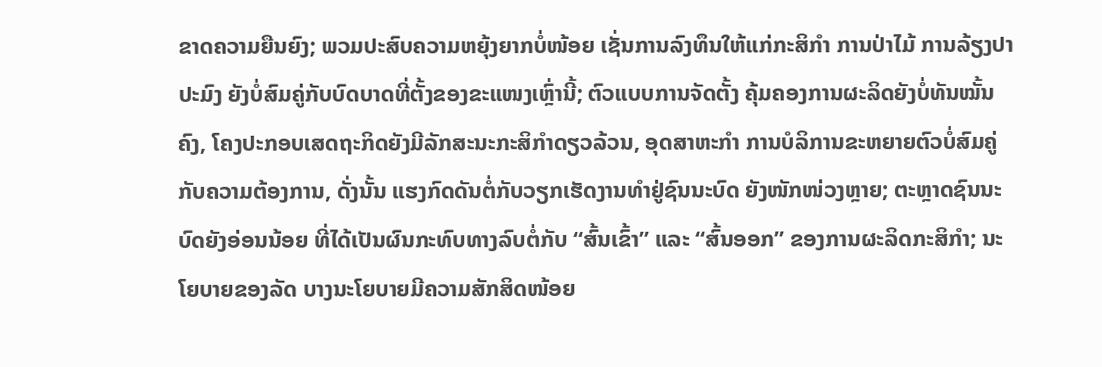ຂາດຄວາມຍືນຍົງ; ພວມປະສົບຄວາມຫຍຸ້ງຍາກບໍ່ໜ້ອຍ ເຊັ່ນການລົງທຶນໃຫ້ແກ່ກະສິກຳ ການປ່າໄມ້ ການລ້ຽງປາ ປະມົງ ຍັງບໍ່ສົມຄູ່ກັບບົດບາດທີ່ຕັ້ງຂອງຂະແໜງເຫຼົ່ານີ້; ຕົວແບບການຈັດຕັ້ງ ຄຸ້ມຄອງການຜະລິດຍັງບໍ່ທັນໝັ້ນຄົງ, ໂຄງປະກອບເສດຖະກິດຍັງມີລັກສະນະກະສິກຳດຽວລ້ວນ, ອຸດສາຫະກຳ ການບໍລິການຂະຫຍາຍຕົວບໍ່ສົມຄູ່ກັບຄວາມຕ້ອງການ, ດັ່ງນັ້ນ ແຮງກົດດັນຕໍ່ກັບວຽກເຮັດງານທຳຢູ່ຊົນນະບົດ ຍັງໜັກໜ່ວງຫຼາຍ; ຕະຫຼາດຊົນນະບົດຍັງອ່ອນນ້ອຍ ທີ່ໄດ້ເປັນຜົນກະທົບທາງລົບຕໍ່ກັບ “ສົ້ນເຂົ້າ” ແລະ “ສົ້ນອອກ” ຂອງການຜະລິດກະສິກຳ; ນະໂຍບາຍຂອງລັດ ບາງນະໂຍບາຍມີຄວາມສັກສິດໜ້ອຍ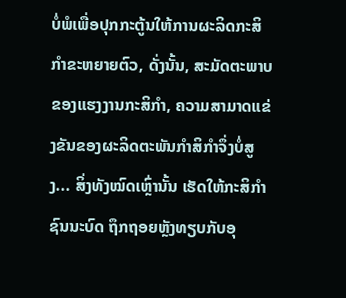ບໍ່ພໍເພື່ອປຸກກະຕູ້ນໃຫ້ການຜະລິດກະສິກຳຂະຫຍາຍຕົວ, ດັ່ງນັ້ນ, ສະມັດຕະພາບຂອງແຮງງານກະສິກຳ, ຄວາມສາມາດແຂ່ງຂັນຂອງຜະລິດຕະພັນກຳສິກຳຈຶ່ງບໍ່ສູງ... ສິ່ງທັງໝົດເຫຼົ່ານັ້ນ ເຮັດໃຫ້ກະສິກຳ ຊົນນະບົດ ຖຶກຖອຍຫຼັງທຽບກັບອຸ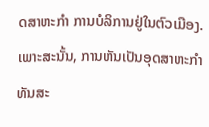ດສາຫະກຳ ການບໍລິການຢູ່ໃນຕົວເມືອງ. ເພາະສະນັ້ນ, ການຫັນເປັນອຸດສາຫະກຳ ທັນສະ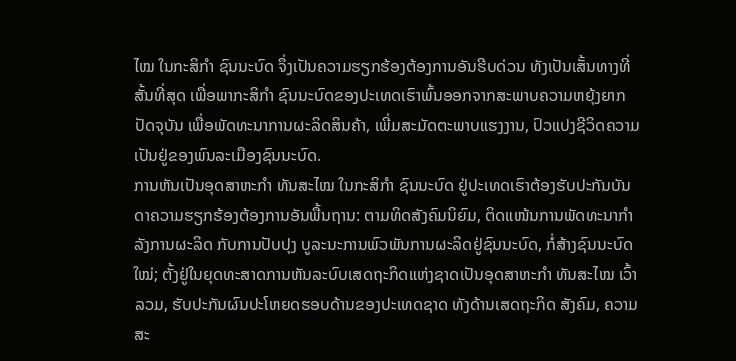ໄໝ ໃນກະສິກຳ ຊົນນະບົດ ຈຶ່ງເປັນຄວາມຮຽກຮ້ອງຕ້ອງການອັນຮີບດ່ວນ ທັງເປັນເສັ້ນທາງທີ່ສັ້ນທີ່ສຸດ ເພື່ອພາກະສິກຳ ຊົນນະບົດຂອງປະເທດເຮົາພົ້ນອອກຈາກສະພາບຄວາມຫຍຸ້ງຍາກປັດຈຸບັນ ເພື່ອພັດທະນາການຜະລິດສິນຄ້າ, ເພີ່ມສະມັດຕະພາບແຮງງານ, ປົວແປງຊີວິດຄວາມເປັນຢູ່ຂອງພົນລະເມືອງຊົນນະບົດ.
ການຫັນເປັນອຸດສາຫະກຳ ທັນສະໄໝ ໃນກະສິກຳ ຊົນນະບົດ ຢູ່ປະເທດເຮົາຕ້ອງຮັບປະກັນບັນດາຄວາມຮຽກຮ້ອງຕ້ອງການອັນພື້ນຖານ: ຕາມທິດສັງຄົມນິຍົມ, ຕິດແໜ້ນການພັດທະນາກຳລັງການຜະລິດ ກັບການປັບປຸງ ບູລະນະການພົວພັນການຜະລິດຢູ່ຊົນນະບົດ, ກໍ່ສ້າງຊົນນະບົດໃໝ່; ຕັ້ງຢູ່ໃນຍຸດທະສາດການຫັນລະບົບເສດຖະກິດແຫ່ງຊາດເປັນອຸດສາຫະກຳ ທັນສະໄໝ ເວົ້າລວມ, ຮັບປະກັນຜົນປະໂຫຍດຮອບດ້ານຂອງປະເທດຊາດ ທັງດ້ານເສດຖະກິດ ສັງຄົມ, ຄວາມສະ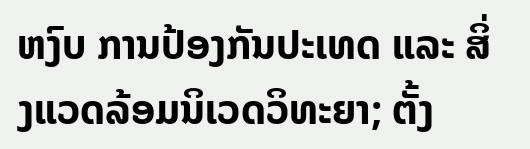ຫງົບ ການປ້ອງກັນປະເທດ ແລະ ສິ່ງແວດລ້ອມນິເວດວິທະຍາ; ຕັ້ງ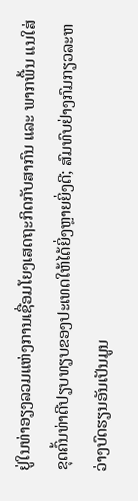ຢູ່ໃນທ່າອຽງລວມແຫ່ງການເຊື່ອມໂຍງເສດຖະກິດກັບສາກົນ ແລະ ພາກພື້ນ ແນໃສ່ຂຸດຄົ້ນທ່າດີປຽບທຽບຂອງປະເທດໃຫ້ໄດ້ຍິ່ງຫຼາຍຍິ່ງດີ; ສົມທົບຢ່າງກົມກຽວລະຫວ່າງບົດຮຽນອັນເປັນມູນ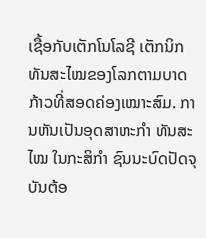ເຊື້ອກັບເຕັກໂນໂລຊີ ເຕັກນິກທັນສະໄໝຂອງໂລກຕາມບາດກ້າວທີ່ສອດຄ່ອງເໝາະສົມ. ການຫັນເປັນອຸດສາຫະກຳ ທັນສະໄໝ ໃນກະສິກຳ ຊົນນະບົດປັດຈຸບັນຕ້ອ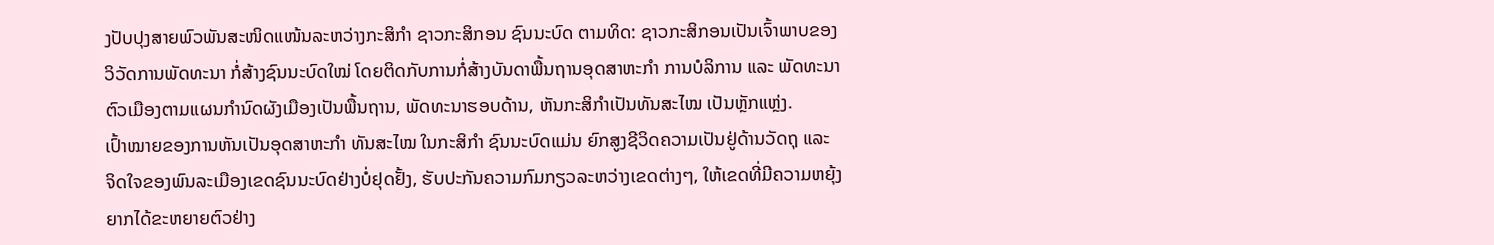ງປັບປຸງສາຍພົວພັນສະໜິດແໜ້ນລະຫວ່າງກະສິກຳ ຊາວກະສິກອນ ຊົນນະບົດ ຕາມທິດ: ຊາວກະສິກອນເປັນເຈົ້າພາບຂອງວິວັດການພັດທະນາ ກໍ່ສ້າງຊົນນະບົດໃໝ່ ໂດຍຕິດກັບການກໍ່ສ້າງບັນດາພື້ນຖານອຸດສາຫະກຳ ການບໍລິການ ແລະ ພັດທະນາຕົວເມືອງຕາມແຜນກຳນົດຜັງເມືອງເປັນພື້ນຖານ, ພັດທະນາຮອບດ້ານ, ຫັນກະສິກຳເປັນທັນສະໄໝ ເປັນຫຼັກແຫຼ່ງ.
ເປົ້າໝາຍຂອງການຫັນເປັນອຸດສາຫະກຳ ທັນສະໄໝ ໃນກະສິກຳ ຊົນນະບົດແມ່ນ ຍົກສູງຊີວິດຄວາມເປັນຢູ່ດ້ານວັດຖຸ ແລະ ຈິດໃຈຂອງພົນລະເມືອງເຂດຊົນນະບົດຢ່າງບໍ່ຢຸດຢັ້ງ, ຮັບປະກັນຄວາມກົມກຽວລະຫວ່າງເຂດຕ່າງໆ, ໃຫ້ເຂດທີ່ມີຄວາມຫຍຸ້ງຍາກໄດ້ຂະຫຍາຍຕົວຢ່າງ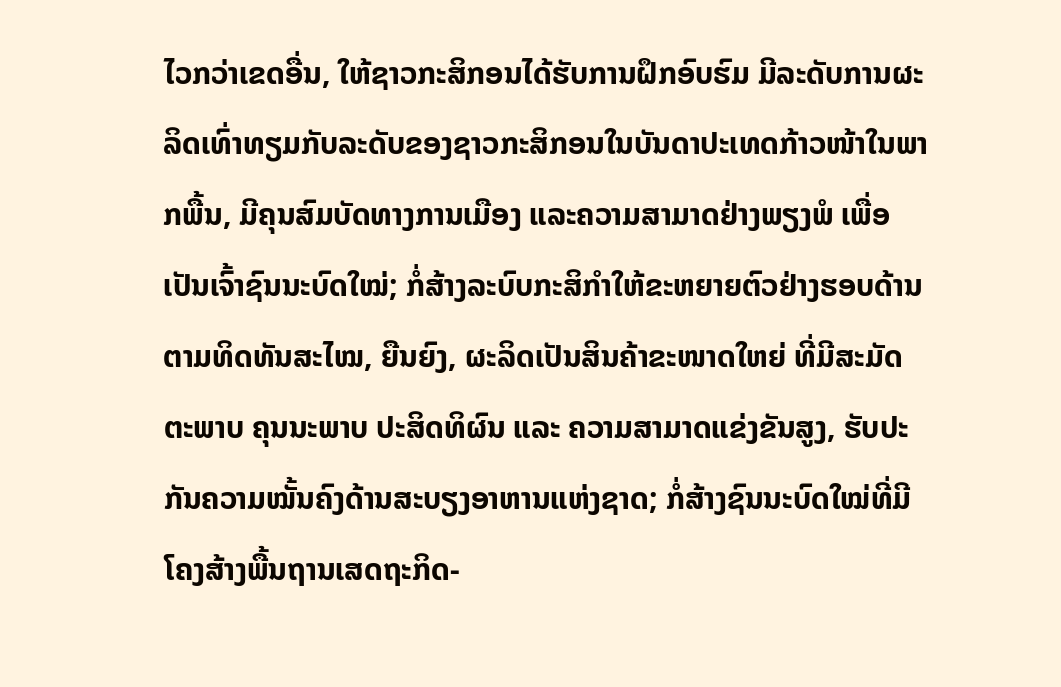ໄວກວ່າເຂດອື່ນ, ໃຫ້ຊາວກະສິກອນໄດ້ຮັບການຝຶກອົບຮົມ ມີລະດັບການຜະລິດເທົ່າທຽມກັບລະດັບຂອງຊາວກະສິກອນໃນບັນດາປະເທດກ້າວໜ້າໃນພາກພື້ນ, ມີຄຸນສົມບັດທາງການເມືອງ ແລະຄວາມສາມາດຢ່າງພຽງພໍ ເພື່ອເປັນເຈົ້າຊົນນະບົດໃໝ່; ກໍ່ສ້າງລະບົບກະສິກຳໃຫ້ຂະຫຍາຍຕົວຢ່າງຮອບດ້ານຕາມທິດທັນສະໄໝ, ຍືນຍົງ, ຜະລິດເປັນສິນຄ້າຂະໜາດໃຫຍ່ ທີ່ມີສະມັດຕະພາບ ຄຸນນະພາບ ປະສິດທິຜົນ ແລະ ຄວາມສາມາດແຂ່ງຂັນສູງ, ຮັບປະກັນຄວາມໝັ້ນຄົງດ້ານສະບຽງອາຫານແຫ່ງຊາດ; ກໍ່ສ້າງຊົນນະບົດໃໝ່ທີ່ມີໂຄງສ້າງພື້ນຖານເສດຖະກິດ-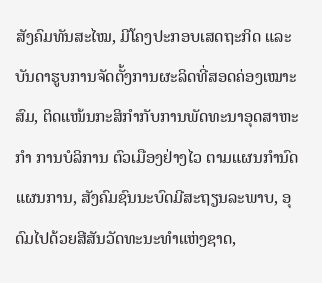ສັງຄົມທັນສະໄໝ, ມີໂຄງປະກອບເສດຖະກິດ ແລະ ບັນດາຮູບການຈັດຕັ້ງການຜະລິດທີ່ສອດຄ່ອງເໝາະສົມ, ຕິດແໜ້ນກະສິກຳກັບການພັດທະນາອຸດສາຫະກຳ ການບໍລິການ ຕົວເມືອງຢ່າງໄວ ຕາມແຜນກຳນົດແຜນການ, ສັງຄົມຊົນນະບົດມີສະຖຽນລະພາບ, ອຸດົມໄປດ້ວຍສີສັນວັດທະນະທຳແຫ່ງຊາດ,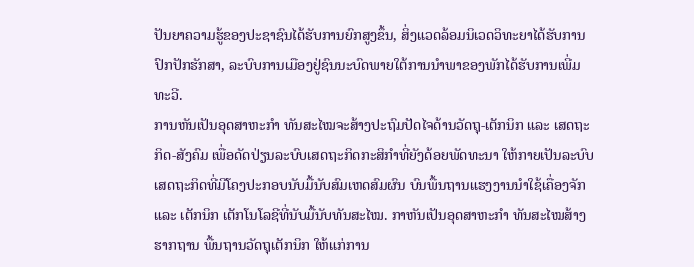ປັນຍາຄວາມຮູ້ຂອງປະຊາຊົນໄດ້ຮັບການຍົກສູງຂຶ້ນ, ສິ່ງແວດລ້ອມນິເວດວິທະຍາໄດ້ຮັບການປົກປັກຮັກສາ, ລະບົບການເມືອງຢູ່ຊົນນະບົດພາຍໃຕ້ການນຳພາຂອງພັກໄດ້ຮັບການເພີ່ມທະວີ.
ການຫັນເປັນອຸດສາຫະກຳ ທັນສະໄໝຈະສ້າງປະຖົມປັດໄຈດ້ານວັດຖຸ-ເຕັກນິກ ແລະ ເສດຖະກິດ-ສັງຄົມ ເພື່ອດັດປ່ຽນລະບົບເສດຖະກິດກະສິກຳທີ່ຍັງດ້ອຍພັດທະນາ ໃຫ້ກາຍເປັນລະບົບເສດຖະກິດທີ່ມີໂຄງປະກອບນັບມື້ນັບສົມເຫດສົມຜົນ ບົນພື້ນຖານແຮງງານນຳໃຊ້ເຄື່ອງຈັກ ແລະ ເຕັກນິກ ເຕັກໂນໂລຊີທີ່ນັບມື້ນັບທັນສະໄໝ. ກາຫັນເປັນອຸດສາຫະກຳ ທັນສະໄໝສ້າງຮາກຖານ ພື້ນຖານວັດຖຸເຕັກນິກ ໃຫ້ແກ່ການ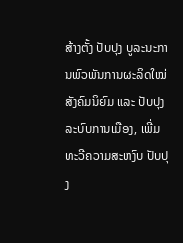ສ້າງຕັ້ງ ປັບປຸງ ບູລະນະການພົວພັນການຜະລິດໃໝ່ສັງຄົມນິຍົມ ແລະ ປັບປຸງລະບົບການເມືອງ, ເພີ່ມທະວີຄວາມສະຫງົບ ປັບປຸງ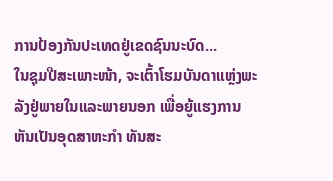ການປ້ອງກັນປະເທດຢູ່ເຂດຊົນນະບົດ...
ໃນຊຸມປີສະເພາະໜ້າ, ຈະເຕົ້າໂຮມບັນດາແຫຼ່ງພະລັງຢູ່ພາຍໃນແລະພາຍນອກ ເພື່ອຍູ້ແຮງການຫັນເປັນອຸດສາຫະກຳ ທັນສະ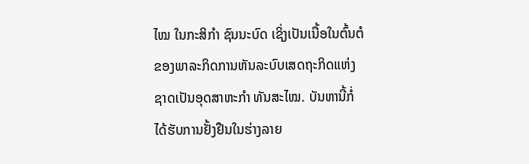ໄໝ ໃນກະສິກຳ ຊົນນະບົດ ເຊິ່ງເປັນເນື້ອໃນຕົ້ນຕໍຂອງພາລະກິດການຫັນລະບົບເສດຖະກິດແຫ່ງຊາດເປັນອຸດສາຫະກຳ ທັນສະໄໝ. ບັນຫານີ້ກໍ່ໄດ້ຮັບການຢັ້ງຢືນໃນຮ່າງລາຍ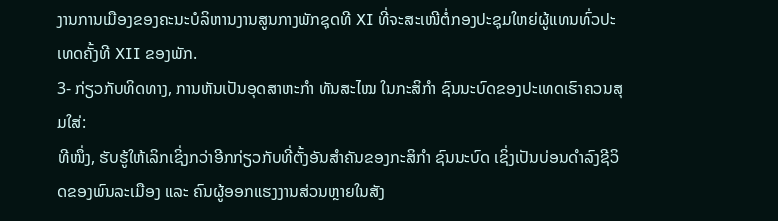ງານການເມືອງຂອງຄະນະບໍລິຫານງານສູນກາງພັກຊຸດທີ XI ທີ່ຈະສະເໜີຕໍ່ກອງປະຊຸມໃຫຍ່ຜູ້ແທນທົ່ວປະເທດຄັ້ງທີ XII ຂອງພັກ.
3- ກ່ຽວກັບທິດທາງ, ການຫັນເປັນອຸດສາຫະກຳ ທັນສະໄໝ ໃນກະສິກຳ ຊົນນະບົດຂອງປະເທດເຮົາຄວນສຸມໃສ່:
ທີໜຶ່ງ, ຮັບຮູ້ໃຫ້ເລິກເຊິ່ງກວ່າອີກກ່ຽວກັບທີ່ຕັ້ງອັນສຳຄັນຂອງກະສິກຳ ຊົນນະບົດ ເຊິ່ງເປັນບ່ອນດຳລົງຊີວິດຂອງພົນລະເມືອງ ແລະ ຄົນຜູ້ອອກແຮງງານສ່ວນຫຼາຍໃນສັງ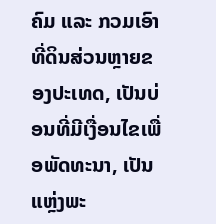ຄົມ ແລະ ກວມເອົາທີ່ດິນສ່ວນຫຼາຍຂອງປະເທດ, ເປັນບ່ອນທີ່ມີເງື່ອນໄຂເພື່ອພັດທະນາ, ເປັນແຫຼ່ງພະ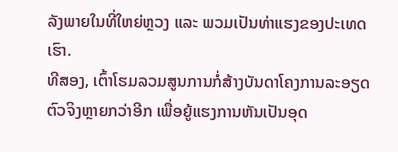ລັງພາຍໃນທີ່ໃຫຍ່ຫຼວງ ແລະ ພວມເປັນທ່າແຮງຂອງປະເທດເຮົາ.
ທີສອງ, ເຕົ້າໂຮມລວມສູນການກໍ່ສ້າງບັນດາໂຄງການລະອຽດຕົວຈິງຫຼາຍກວ່າອີກ ເພື່ອຍູ້ແຮງການຫັນເປັນອຸດ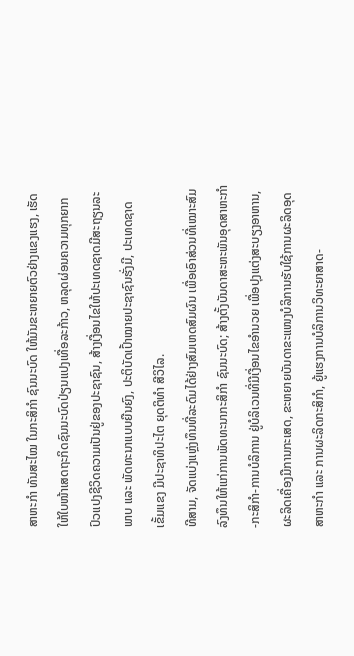ສາຫະກຳ ທັນສະໄໝ ໃນກະສິກຳ ຊົນນະບົດ ໃຫ້ມັນຂະຫຍາຍຕົວຢ່າງແຂງແຮງ, ເຮັດໃຫ້ໃບໜ້າເສດຖະກິດຊົນນະບົດປ່ຽນແປງເທື່ອລະກ້າວ, ຫລຸດຜ່ອນຄວາມທຸກຍາກ ປົວແປງຊີວິດຄວາມເປັນຢູ່ຂອງປະຊາຊົນ, ສ້າງເງື່ອນໄຂໃຫ້ປະເທດຊາດມີສະຖຽນລະພາບ ແລະ ພັດທະນາແບບຍືນຍົງ, ປະຕິບັດເປົ້າໝາຍປະຊາຊົນຮັ່ງມີ, ປະເທດຊາດເຂັ້ມແຂງ ມີປະຊາທິປະໄຕ ຍຸດຕິທຳ ສີວິໄລ.
ທີສາມ, ຈັດແບ່ງແຫຼ່ງທຶນທີ່ລະດົມໄດ້ຢ່າງສົມເຫດສົມຜົນ ເພື່ອເອົາສ່ວນທີ່ເໝາະສົມລົງທຶນໃຫ້ແກ່ການພັດທະນາກະສິກຳ ຊົນນະບົດ; ສ້າງຕັ້ງບັນດາສະຫະພັນອຸດສາຫະກຳ-ກະສິກຳ-ການບໍລິການ ຢູ່ບໍລິເວນທີ່ມີເງື່ອນໄຂອຳນວຍ ເພື່ອປຸງແຕ່ງສະບຽງອາຫານ, ຜະລິດເຄື່ອງມືການກະເສດ, ຂະຫຍາຍບັນດາຂະແໜງບໍລິການຮັບໃຊ້ການຜະລິດອຸດສາຫະກຳ ແລະ ການຜະລິດກະສິກຳ, ຍູ້ແຮງການບໍລິການວິທະຍາສາດ-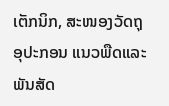ເຕັກນິກ, ສະໜອງວັດຖຸອຸປະກອນ ແນວພືດແລະພັນສັດ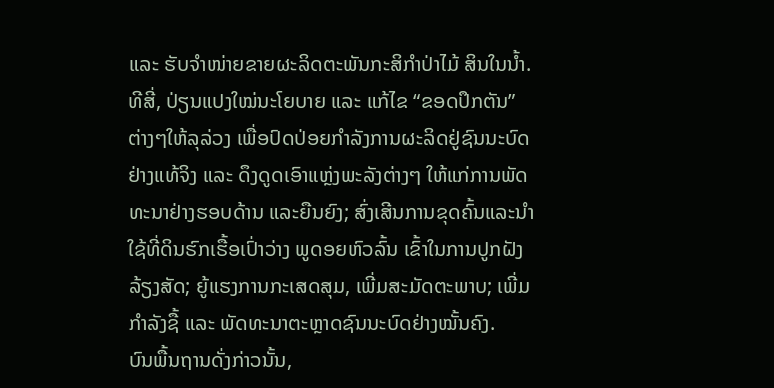ແລະ ຮັບຈຳໜ່າຍຂາຍຜະລິດຕະພັນກະສິກຳປ່າໄມ້ ສິນໃນນ້ຳ.
ທີສີ່, ປ່ຽນແປງໃໝ່ນະໂຍບາຍ ແລະ ແກ້ໄຂ “ຂອດປຶກຕັນ” ຕ່າງໆໃຫ້ລຸລ່ວງ ເພື່ອປົດປ່ອຍກຳລັງການຜະລິດຢູ່ຊົນນະບົດຢ່າງແທ້ຈິງ ແລະ ດຶງດູດເອົາແຫຼ່ງພະລັງຕ່າງໆ ໃຫ້ແກ່ການພັດທະນາຢ່າງຮອບດ້ານ ແລະຍືນຍົງ; ສົ່ງເສີນການຂຸດຄົ້ນແລະນຳໃຊ້ທີ່ດິນຮົກເຮື້ອເປົ່າວ່າງ ພູດອຍຫົວລົ້ນ ເຂົ້າໃນການປູກຝັງລ້ຽງສັດ; ຍູ້ແຮງການກະເສດສຸມ, ເພີ່ມສະມັດຕະພາບ; ເພີ່ມກຳລັງຊື້ ແລະ ພັດທະນາຕະຫຼາດຊົນນະບົດຢ່າງໝັ້ນຄົງ.
ບົນພື້ນຖານດັ່ງກ່າວນັ້ນ,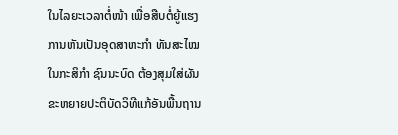ໃນໄລຍະເວລາຕໍ່ໜ້າ ເພື່ອສືບຕໍ່ຍູ້ແຮງການຫັນເປັນອຸດສາຫະກຳ ທັນສະໄໝ ໃນກະສິກຳ ຊົນນະບົດ ຕ້ອງສຸມໃສ່ຜັນຂະຫຍາຍປະຕິບັດວິທີແກ້ອັນພື້ນຖານ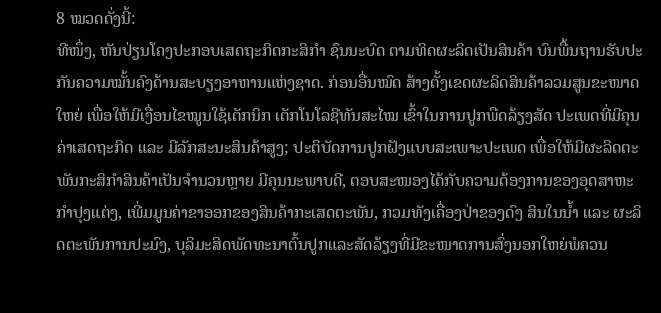8 ໝວດດັ່ງນີ້:
ທີໜຶ່ງ, ຫັນປ່ຽນໂຄງປະກອບເສດຖະກິດກະສິກຳ ຊົນນະບົດ ຕາມທິດຜະລິດເປັນສິນຄ້າ ບົນພື້ນຖານຮັບປະກັນຄວາມໝັ້ນຄົງດ້ານສະບຽງອາຫານແຫ່ງຊາດ. ກ່ອນອື່ນໝົດ ສ້າງຕັ້ງເຂດຜະລິດສິນຄ້າລວມສູນຂະໜາດໃຫຍ່ ເພື່ອໃຫ້ມີເງື່ອນໄຂໝູນໃຊ້ເຕັກນິກ ເຕັກໂນໂລຊີທັນສະໄໝ ເຂົ້າໃນການປູກພືດລ້ຽງສັດ ປະເພດທີ່ມີຄຸນຄ່າເສດຖະກິດ ແລະ ມີລັກສະນະສິນຄ້າສູງ; ປະຕິບັດການປູກຝັງແບບສະເພາະປະເພດ ເພື່ອໃຫ້ມີຜະລິດຕະພັນກະສິກຳສິນຄ້າເປັນຈຳນວນຫຼາຍ ມີຄຸນນະພາບດີ, ຕອບສະໜອງໄດ້ກັບຄວາມຕ້ອງການຂອງອຸດສາຫະກຳປຸງແຕ່ງ, ເພີ່ມມູນຄ່າຂາອອກຂອງສິນຄ້າກະເສດຕະພັນ, ກວມທັງເຄື່ອງປ່າຂອງດົງ ສິນໃນນ້ຳ ແລະ ຜະລິດຕະພັນການປະມົງ, ບຸລິມະສິດພັດທະນາຕົ້ນປູກແລະສັດລ້ຽງທີ່ມີຂະໜາດການສົ່ງນອກໃຫຍ່ພໍຄວນ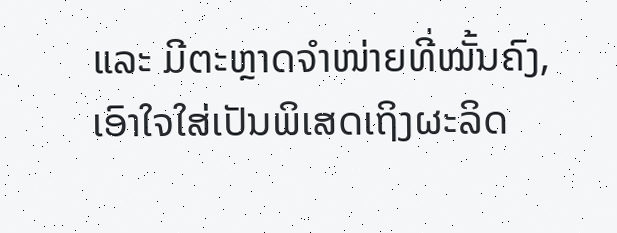ແລະ ມີຕະຫຼາດຈຳໜ່າຍທີ່ໝັ້ນຄົງ, ເອົາໃຈໃສ່ເປັນພິເສດເຖິງຜະລິດ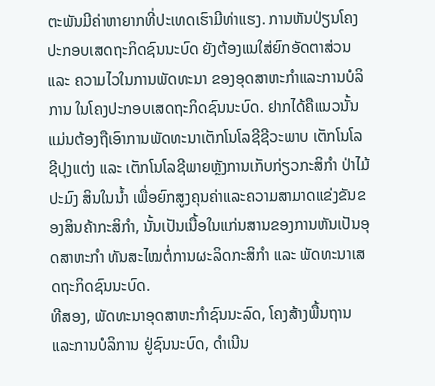ຕະພັນມີຄ່າຫາຍາກທີ່ປະເທດເຮົາມີທ່າແຮງ. ການຫັນປ່ຽນໂຄງປະກອບເສດຖະກິດຊົນນະບົດ ຍັງຕ້ອງແນໃສ່ຍົກອັດຕາສ່ວນ ແລະ ຄວາມໄວໃນການພັດທະນາ ຂອງອຸດສາຫະກຳແລະການບໍລິການ ໃນໂຄງປະກອບເສດຖະກິດຊົນນະບົດ. ຢາກໄດ້ຄືແນວນັ້ນ ແມ່ນຕ້ອງຖືເອົາການພັດທະນາເຕັກໂນໂລຊີຊີວະພາບ ເຕັກໂນໂລຊີປຸງແຕ່ງ ແລະ ເຕັກໂນໂລຊີພາຍຫຼັງການເກັບກ່ຽວກະສິກຳ ປ່າໄມ້ ປະມົງ ສິນໃນນ້ຳ ເພື່ອຍົກສູງຄຸນຄ່າແລະຄວາມສາມາດແຂ່ງຂັນຂອງສິນຄ້າກະສິກຳ, ນັ້ນເປັນເນື້ອໃນແກ່ນສານຂອງການຫັນເປັນອຸດສາຫະກຳ ທັນສະໄໝຕໍ່ການຜະລິດກະສິກຳ ແລະ ພັດທະນາເສດຖະກິດຊົນນະບົດ.
ທີສອງ, ພັດທະນາອຸດສາຫະກຳຊົນນະລົດ, ໂຄງສ້າງພື້ນຖານແລະການບໍລິການ ຢູ່ຊົນນະບົດ, ດຳເນີນ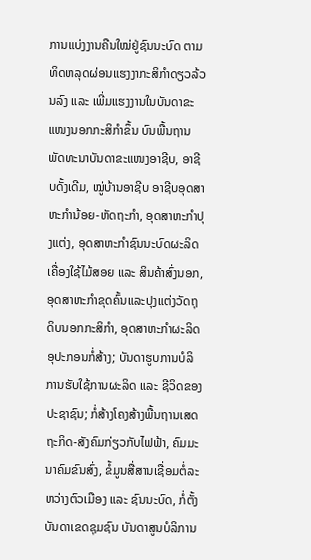ການແບ່ງງານຄືນໃໝ່ຢູ່ຊົນນະບົດ ຕາມທິດຫລຸດຜ່ອນແຮງງາກະສິກຳດຽວລ້ວນລົງ ແລະ ເພີ່ມແຮງງານໃນບັນດາຂະແໜງນອກກະສິກຳຂຶ້ນ ບົນພື້ນຖານພັດທະນາບັນດາຂະແໜງອາຊີບ, ອາຊີບດັ້ງເດີມ, ໝູ່ບ້ານອາຊີບ ອາຊີບອຸດສາຫະກຳນ້ອຍ-ຫັດຖະກຳ, ອຸດສາຫະກຳປຸງແຕ່ງ, ອຸດສາຫະກຳຊົນນະບົດຜະລິດເຄື່ອງໃຊ້ໄມ້ສອຍ ແລະ ສິນຄ້າສົ່ງນອກ, ອຸດສາຫະກຳຂຸດຄົ້ນແລະປຸງແຕ່ງວັດຖຸດິບນອກກະສິກຳ, ອຸດສາຫະກຳຜະລິດອຸປະກອນກໍ່ສ້າງ; ບັນດາຮູບການບໍລິການຮັບໃຊ້ການຜະລິດ ແລະ ຊີວິດຂອງປະຊາຊົນ; ກໍ່ສ້າງໂຄງສ້າງພື້ນຖານເສດຖະກິດ-ສັງຄົມກ່ຽວກັບໄຟຟ້າ, ຄົມມະນາຄົມຂົນສົ່ງ, ຂໍ້ມູນສື່ສານເຊື່ອມຕໍ່ລະຫວ່າງຕົວເມືອງ ແລະ ຊົນນະບົດ, ກໍ່ຕັ້ງບັນດາເຂດຊຸມຊົນ ບັນດາສູນບໍລິການ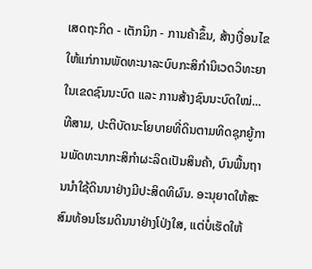ເສດຖະກິດ - ເຕັກນິກ - ການຄ້າຂຶ້ນ, ສ້າງເງື່ອນໄຂໃຫ້ແກ່ການພັດທະນາລະບົບກະສິກຳນິເວດວິທະຍາ ໃນເຂດຊົນນະບົດ ແລະ ການສ້າງຊົນນະບົດໃໝ່...
ທີສາມ, ປະຕິບັດນະໂຍບາຍທີ່ດິນຕາມທິດຊຸກຍູ້ການພັດທະນາກະສິກຳຜະລິດເປັນສິນຄ້າ, ບົນພື້ນຖານນຳໃຊ້ດິນນາຢ່າງມີປະສິດທິຜົນ. ອະນຸຍາດໃຫ້ສະສົມທ້ອນໂຮມດິນນາຢ່າງໂປ່ງໃສ, ແຕ່ບໍ່ເຮັດໃຫ້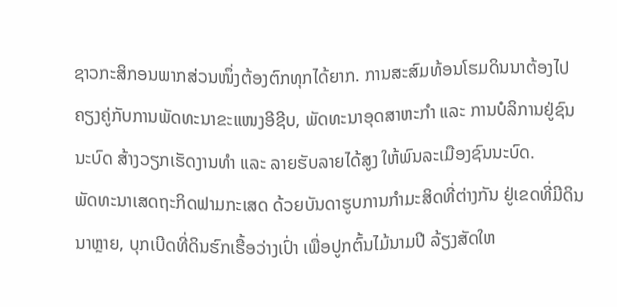ຊາວກະສິກອນພາກສ່ວນໜຶ່ງຕ້ອງຕົກທຸກໄດ້ຍາກ. ການສະສົມທ້ອນໂຮມດິນນາຕ້ອງໄປຄຽງຄູ່ກັບການພັດທະນາຂະແໜງອີຊີບ, ພັດທະນາອຸດສາຫະກຳ ແລະ ການບໍລິການຢູ່ຊົນນະບົດ ສ້າງວຽກເຮັດງານທຳ ແລະ ລາຍຮັບລາຍໄດ້ສູງ ໃຫ້ພົນລະເມືອງຊົນນະບົດ.
ພັດທະນາເສດຖະກິດຟາມກະເສດ ດ້ວຍບັນດາຮູບການກຳມະສິດທີ່ຕ່າງກັນ ຢູ່ເຂດທີ່ມີດິນນາຫຼາຍ, ບຸກເບີດທີ່ດິນຮົກເຮື້ອວ່າງເປົ່າ ເພື່ອປູກຕົ້ນໄມ້ນາມປີ ລ້ຽງສັດໃຫ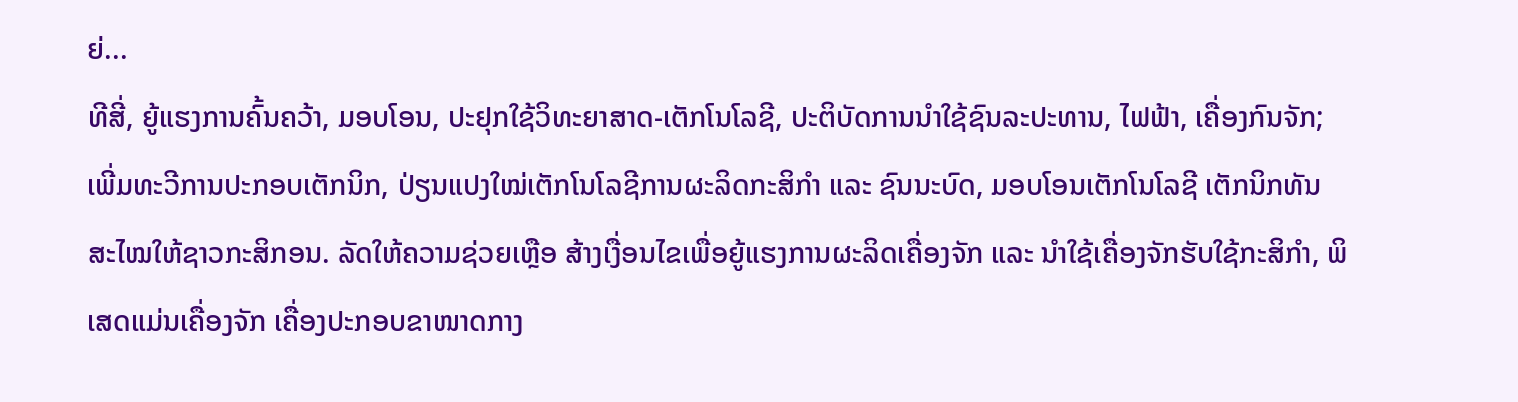ຍ່...
ທີສີ່, ຍູ້ແຮງການຄົ້ນຄວ້າ, ມອບໂອນ, ປະຢຸກໃຊ້ວິທະຍາສາດ-ເຕັກໂນໂລຊີ, ປະຕິບັດການນຳໃຊ້ຊົນລະປະທານ, ໄຟຟ້າ, ເຄື່ອງກົນຈັກ; ເພີ່ມທະວີການປະກອບເຕັກນິກ, ປ່ຽນແປງໃໝ່ເຕັກໂນໂລຊີການຜະລິດກະສິກຳ ແລະ ຊົນນະບົດ, ມອບໂອນເຕັກໂນໂລຊີ ເຕັກນິກທັນສະໄໝໃຫ້ຊາວກະສິກອນ. ລັດໃຫ້ຄວາມຊ່ວຍເຫຼືອ ສ້າງເງື່ອນໄຂເພື່ອຍູ້ແຮງການຜະລິດເຄື່ອງຈັກ ແລະ ນຳໃຊ້ເຄື່ອງຈັກຮັບໃຊ້ກະສິກຳ, ພິເສດແມ່ນເຄື່ອງຈັກ ເຄື່ອງປະກອບຂາໜາດກາງ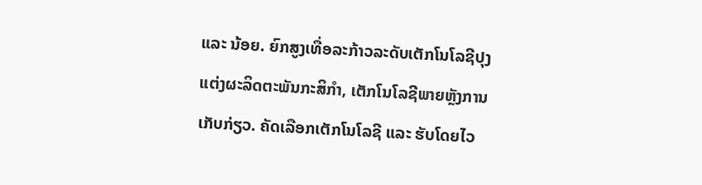ແລະ ນ້ອຍ. ຍົກສູງເທື່ອລະກ້າວລະດັບເຕັກໂນໂລຊີປຸງແຕ່ງຜະລິດຕະພັນກະສິກຳ, ເຕັກໂນໂລຊີພາຍຫຼັງການເກັບກ່ຽວ. ຄັດເລືອກເຕັກໂນໂລຊີ ແລະ ຮັບໂດຍໄວ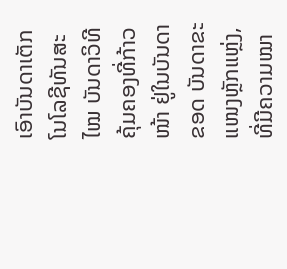ເອົາບັນດາເຕັກໂນໂລຊີທັນສະໄໝ ບັນດາວິທີຄຸ້ມຄອງທີ່ກ້າວໜ້າ ຢູ່ໃນບັນດາຂອດ ບັນດາຂະແໜງຫຼັກແຫຼ່ງ, ທີ່ມີຄວາມໝາ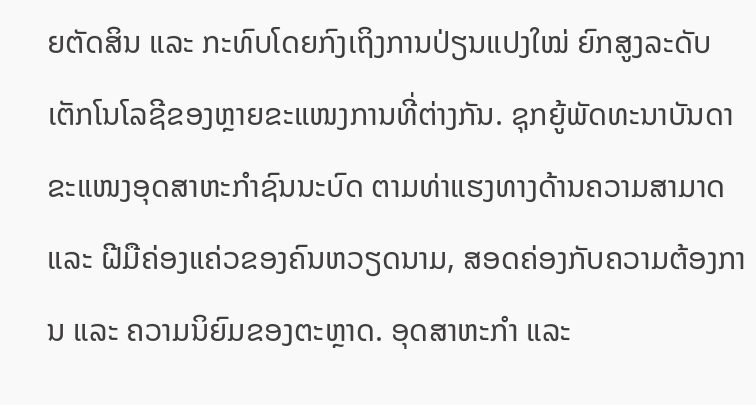ຍຕັດສິນ ແລະ ກະທົບໂດຍກົງເຖິງການປ່ຽນແປງໃໝ່ ຍົກສູງລະດັບເຕັກໂນໂລຊີຂອງຫຼາຍຂະແໜງການທີ່ຕ່າງກັນ. ຊຸກຍູ້ພັດທະນາບັນດາຂະແໜງອຸດສາຫະກຳຊົນນະບົດ ຕາມທ່າແຮງທາງດ້ານຄວາມສາມາດ ແລະ ຝີມືຄ່ອງແຄ່ວຂອງຄົນຫວຽດນາມ, ສອດຄ່ອງກັບຄວາມຕ້ອງການ ແລະ ຄວາມນິຍົມຂອງຕະຫຼາດ. ອຸດສາຫະກຳ ແລະ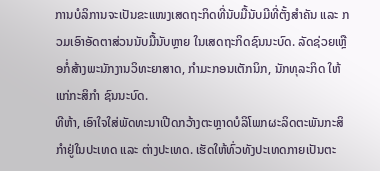ການບໍລິການຈະເປັນຂະແໜງເສດຖະກິດທີ່ນັບມື້ນັບມີທີ່ຕັ້ງສຳຄັນ ແລະ ກວມເອົາອັດຕາສ່ວນນັບມື້ນັບຫຼາຍ ໃນເສດຖະກິດຊົນນະບົດ. ລັດຊ່ວຍເຫຼືອກໍ່ສ້າງພະນັກງານວິທະຍາສາດ, ກຳມະກອນເຕັກນິກ, ນັກທຸລະກິດ ໃຫ້ແກ່ກະສິກຳ ຊົນນະບົດ.
ທີຫ້າ, ເອົາໃຈໃສ່ພັດທະນາເປີດກວ້າງຕະຫຼາດບໍລິໂພກຜະລິດຕະພັນກະສິກຳຢູ່ໃນປະເທດ ແລະ ຕ່າງປະເທດ. ເຮັດໃຫ້ທົ່ວທັງປະເທດກາຍເປັນຕະ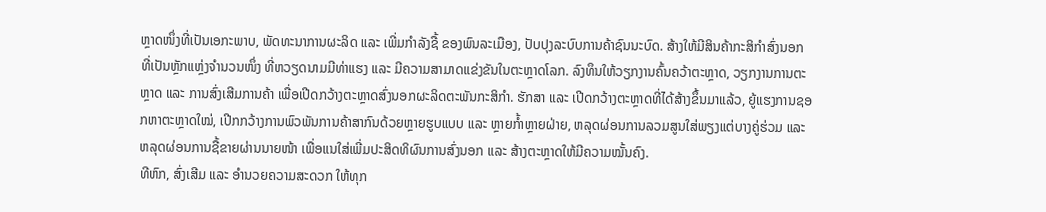ຫຼາດໜຶ່ງທີ່ເປັນເອກະພາບ, ພັດທະນາການຜະລິດ ແລະ ເພີ່ມກຳລັງຊື້ ຂອງພົນລະເມືອງ, ປັບປຸງລະບົບການຄ້າຊົນນະບົດ. ສ້າງໃຫ້ມີສິນຄ້າກະສິກຳສົ່ງນອກທີ່ເປັນຫຼັກແຫຼ່ງຈຳນວນໜຶ່ງ ທີ່ຫວຽດນາມມີທ່າແຮງ ແລະ ມີຄວາມສາມາດແຂ່ງຂັນໃນຕະຫຼາດໂລກ. ລົງທຶນໃຫ້ວຽກງານຄົ້ນຄວ້າຕະຫຼາດ, ວຽກງານການຕະຫຼາດ ແລະ ການສົ່ງເສີມການຄ້າ ເພື່ອເປີດກວ້າງຕະຫຼາດສົ່ງນອກຜະລິດຕະພັນກະສິກຳ. ຮັກສາ ແລະ ເປີດກວ້າງຕະຫຼາດທີ່ໄດ້ສ້າງຂຶ້ນມາແລ້ວ, ຍູ້ແຮງການຊອກຫາຕະຫຼາດໃໝ່, ເປີກກວ້າງການພົວພັນການຄ້າສາກົນດ້ວຍຫຼາຍຮູບແບບ ແລະ ຫຼາຍກ້ຳຫຼາຍຝ່າຍ, ຫລຸດຜ່ອນການລວມສູນໃສ່ພຽງແຕ່ບາງຄູ່ຮ່ວມ ແລະ ຫລຸດຜ່ອນການຊື້ຂາຍຜ່ານນາຍໜ້າ ເພື່ອແນໃສ່ເພີ່ມປະສິດທິຜົນການສົ່ງນອກ ແລະ ສ້າງຕະຫຼາດໃຫ້ມີຄວາມໝັ້ນຄົງ.
ທີຫົກ, ສົ່ງເສີມ ແລະ ອຳນວຍຄວາມສະດວກ ໃຫ້ທຸກ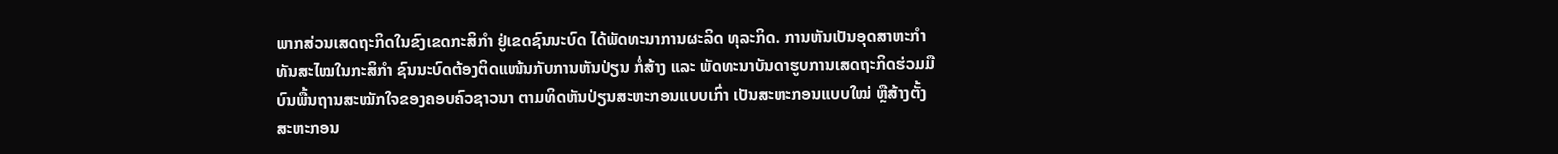ພາກສ່ວນເສດຖະກິດໃນຂົງເຂດກະສິກຳ ຢູ່ເຂດຊົນນະບົດ ໄດ້ພັດທະນາການຜະລິດ ທຸລະກິດ. ການຫັນເປັນອຸດສາຫະກຳ ທັນສະໄໝໃນກະສິກຳ ຊົນນະບົດຕ້ອງຕິດແໜ້ນກັບການຫັນປ່ຽນ ກໍ່ສ້າງ ແລະ ພັດທະນາບັນດາຮູບການເສດຖະກິດຮ່ວມມື ບົນພື້ນຖານສະໝັກໃຈຂອງຄອບຄົວຊາວນາ ຕາມທິດຫັນປ່ຽນສະຫະກອນແບບເກົ່າ ເປັນສະຫະກອນແບບໃໝ່ ຫຼືສ້າງຕັ້ງສະຫະກອນ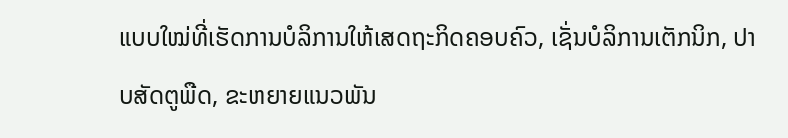ແບບໃໝ່ທີ່ເຮັດການບໍລິການໃຫ້ເສດຖະກິດຄອບຄົວ, ເຊັ່ນບໍລິການເຕັກນິກ, ປາບສັດຕູພືດ, ຂະຫຍາຍແນວພັນ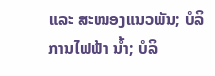ແລະ ສະໜອງແນວພັນ; ບໍລິການໄຟຟ້າ ນ້ຳ; ບໍລິ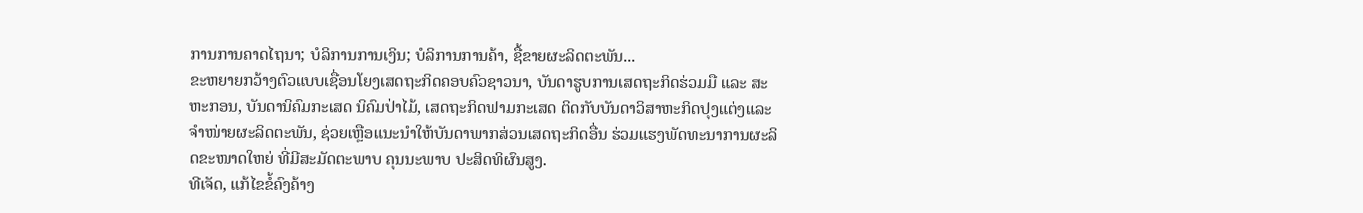ການການຄາດໄຖນາ; ບໍລິການການເງິນ; ບໍລິການການຄ້າ, ຊື້ຂາຍຜະລິດຕະພັນ...
ຂະຫຍາຍກວ້າງຕົວແບບເຊື່ອນໂຍງເສດຖະກິດຄອບຄົວຊາວນາ, ບັນດາຮູບການເສດຖະກິດຮ່ວມມື ແລະ ສະຫະກອນ, ບັນດານິຄົມກະເສດ ນິຄົມປ່າໄມ້, ເສດຖະກິດຟາມກະເສດ ຕິດກັບບັນດາວິສາຫະກິດປຸງແຕ່ງແລະຈຳໜ່າຍຜະລິດຕະພັນ, ຊ່ວຍເຫຼືອແນະນຳໃຫ້ບັນດາພາກສ່ວນເສດຖະກິດອື່ນ ຮ່ວມແຮງພັດທະນາການຜະລິດຂະໜາດໃຫຍ່ ທີ່ມີສະມັດຕະພາບ ຄຸນນະພາບ ປະສິດທິຜົນສູງ.
ທີເຈັດ, ແກ້ໄຂຂໍ້ຄົງຄ້າງ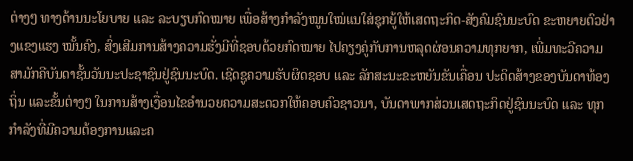ຕ່າງໆ ທາງດ້ານນະໂຍບາຍ ແລະ ລະບຽບກົດໝາຍ ເພື່ອສ້າງກຳລັງໝູນໃໝ່ແນໃສ່ຊຸກຍູ້ໃຫ້ເສດຖະກິດ-ສັງຄົມຊົນນະບົດ ຂະຫຍາຍຕົວຢ່າງແຂງແຮງ ໝັ້ນຄົງ, ສົ່ງເສີມການສ້າງຄວາມຮັ່ງມີທີ່ຊອບດ້ວຍກົດໝາຍ ໄປຄຽງຄູ່ກັບການຫລຸດຜ່ອນຄວາມທຸກຍາກ, ເພີ່ມທະວີຄວາມສາມັກຄີບັນດາຊັ້ນວັນນະປະຊາຊົນຢູ່ຊົນນະບົດ. ເຊີດຊູຄວາມຮັບຜິດຊອບ ແລະ ລັກສະນະຂະຫຍັນຂັນເຄື່ອນ ປະດິດສ້າງຂອງບັນດາທ້ອງຖິ່ນ ແລະຂັ້ນຕ່າງໆ ໃນການສ້າງເງື່ອນໄຂອຳນວຍຄວາມສະດວກໃຫ້ຄອບຄົວຊາວນາ, ບັນດາພາກສ່ວນເສດຖະກິດຢູ່ຊົນນະບົດ ແລະ ທຸກກຳລັງທີ່ມີຄວາມຕ້ອງການແລະຄ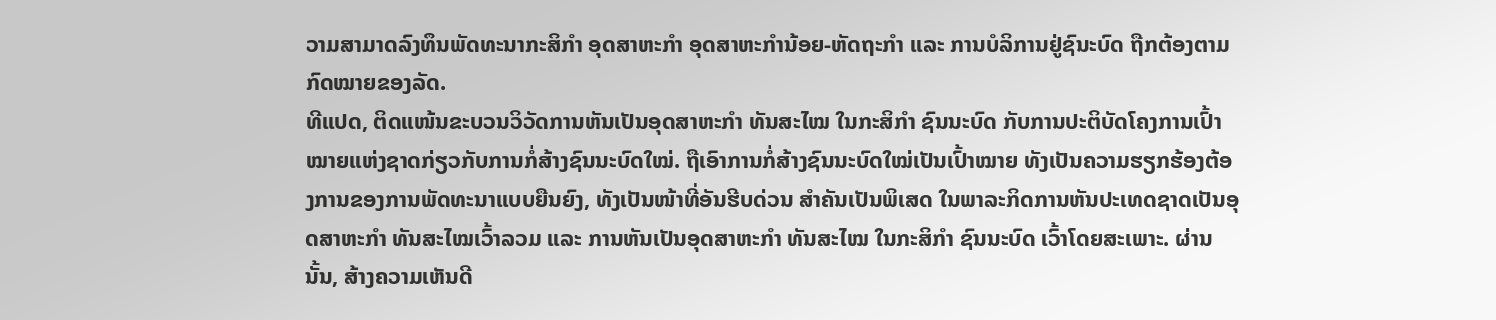ວາມສາມາດລົງທຶນພັດທະນາກະສິກຳ ອຸດສາຫະກຳ ອຸດສາຫະກຳນ້ອຍ-ຫັດຖະກຳ ແລະ ການບໍລິການຢູ່ຊົນະບົດ ຖືກຕ້ອງຕາມກົດໝາຍຂອງລັດ.
ທີແປດ, ຕິດແໜ້ນຂະບວນວິວັດການຫັນເປັນອຸດສາຫະກຳ ທັນສະໄໝ ໃນກະສິກຳ ຊົນນະບົດ ກັບການປະຕິບັດໂຄງການເປົ້າໝາຍແຫ່ງຊາດກ່ຽວກັບການກໍ່ສ້າງຊົນນະບົດໃໝ່. ຖືເອົາການກໍ່ສ້າງຊົນນະບົດໃໝ່ເປັນເປົ້າໝາຍ ທັງເປັນຄວາມຮຽກຮ້ອງຕ້ອງການຂອງການພັດທະນາແບບຍືນຍົງ, ທັງເປັນໜ້າທີ່ອັນຮີບດ່ວນ ສຳຄັນເປັນພິເສດ ໃນພາລະກິດການຫັນປະເທດຊາດເປັນອຸດສາຫະກຳ ທັນສະໄໝເວົ້າລວມ ແລະ ການຫັນເປັນອຸດສາຫະກຳ ທັນສະໄໝ ໃນກະສິກຳ ຊົນນະບົດ ເວົ້າໂດຍສະເພາະ. ຜ່ານນັ້ນ, ສ້າງຄວາມເຫັນດີ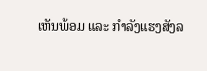ເຫັນພ້ອມ ແລະ ກຳລັງແຮງສັງລ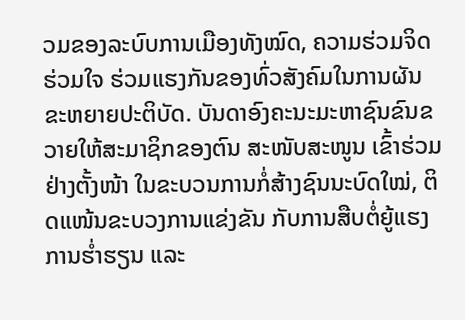ວມຂອງລະບົບການເມືອງທັງໝົດ, ຄວາມຮ່ວມຈິດຮ່ວມໃຈ ຮ່ວມແຮງກັນຂອງທົ່ວສັງຄົມໃນການຜັນຂະຫຍາຍປະຕິບັດ. ບັນດາອົງຄະນະມະຫາຊົນຂົນຂວາຍໃຫ້ສະມາຊິກຂອງຕົນ ສະໜັບສະໜູນ ເຂົ້າຮ່ວມຢ່າງຕັ້ງໜ້າ ໃນຂະບວນການກໍ່ສ້າງຊົນນະບົດໃໝ່, ຕິດແໜ້ນຂະບວງການແຂ່ງຂັນ ກັບການສືບຕໍ່ຍູ້ແຮງການຮ່ຳຮຽນ ແລະ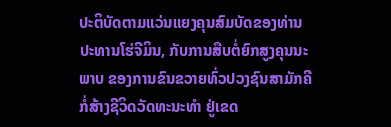ປະຕິບັດຕາມແວ່ນແຍງຄຸນສົມບັດຂອງທ່ານປະທານໂຮ່ຈີມິນ, ກັບການສືບຕໍ່ຍົກສູງຄຸນນະພາບ ຂອງການຂົນຂວາຍທົ່ວປວງຊົນສາມັກຄີກໍ່ສ້າງຊີວິດວັດທະນະທຳ ຢູ່ເຂດ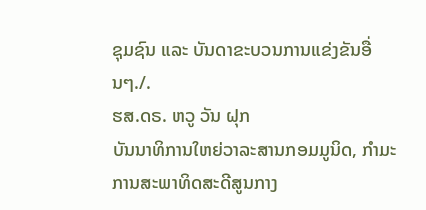ຊຸມຊົນ ແລະ ບັນດາຂະບວນການແຂ່ງຂັນອື່ນໆ./.
ຮສ.ດຣ. ຫວູ ວັນ ຝຸກ
ບັນນາທິການໃຫຍ່ວາລະສານກອມມູນິດ, ກຳມະການສະພາທິດສະດີສູນກາງ